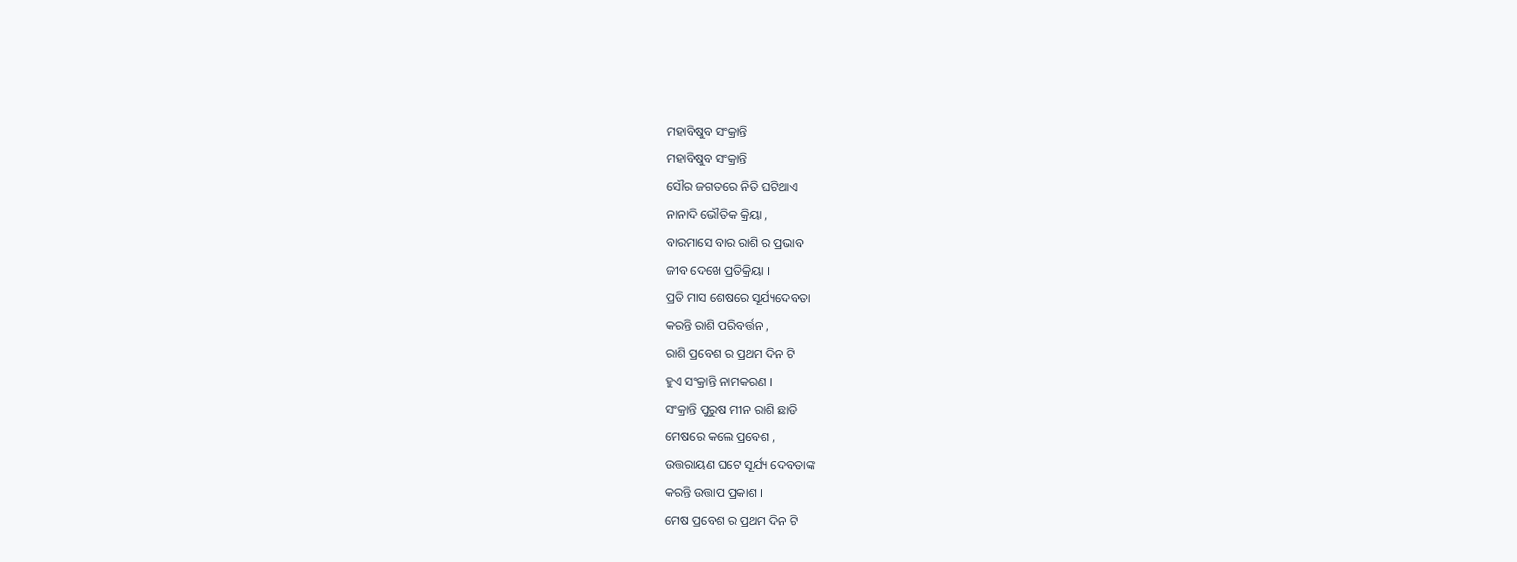ମହାବିଷୁବ ସଂକ୍ରାନ୍ତି
ମହାବିଷୁବ ସଂକ୍ରାନ୍ତି
ସୌର ଜଗତରେ ନିତି ଘଟିଥାଏ
ନାନାଦି ଭୌତିକ କ୍ରିୟା ,
ବାରମାସେ ବାର ରାଶି ର ପ୍ରଭାବ
ଜୀବ ଦେଖେ ପ୍ରତିକ୍ରିୟା ।
ପ୍ରତି ମାସ ଶେଷରେ ସୂର୍ଯ୍ୟଦେବତା
କରନ୍ତି ରାଶି ପରିବର୍ତ୍ତନ ,
ରାଶି ପ୍ରବେଶ ର ପ୍ରଥମ ଦିନ ଟି
ହୁଏ ସଂକ୍ରାନ୍ତି ନାମକରଣ ।
ସଂକ୍ରାନ୍ତି ପୁରୁଷ ମୀନ ରାଶି ଛାଡି
ମେଷରେ କଲେ ପ୍ରବେଶ ,
ଉତ୍ତରାୟଣ ଘଟେ ସୂର୍ଯ୍ୟ ଦେବତାଙ୍କ
କରନ୍ତି ଉତ୍ତାପ ପ୍ରକାଶ ।
ମେଷ ପ୍ରବେଶ ର ପ୍ରଥମ ଦିନ ଟି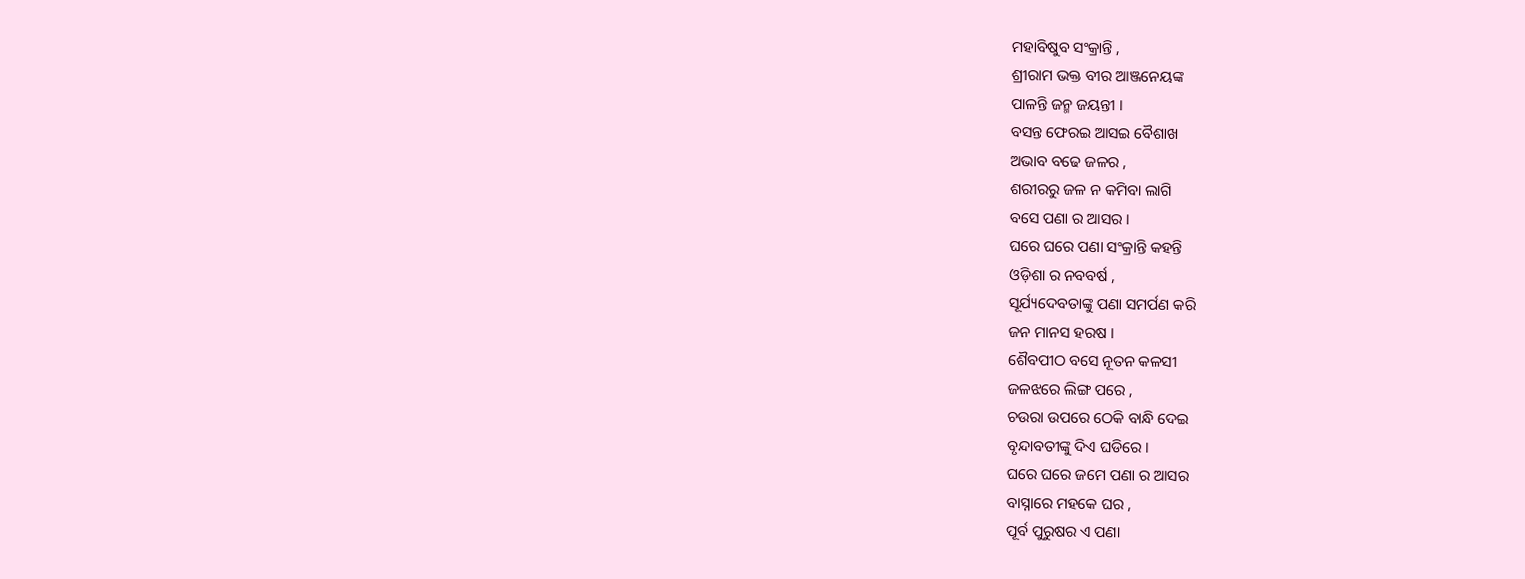ମହାବିଷୁବ ସଂକ୍ରାନ୍ତି ,
ଶ୍ରୀରାମ ଭକ୍ତ ବୀର ଆଞ୍ଜନେୟଙ୍କ
ପାଳନ୍ତି ଜନ୍ମ ଜୟନ୍ତୀ ।
ବସନ୍ତ ଫେରଇ ଆସଇ ବୈଶାଖ
ଅଭାବ ବଢେ ଜଳର ,
ଶରୀରରୁ ଜଳ ନ କମିବା ଲାଗି
ବସେ ପଣା ର ଆସର ।
ଘରେ ଘରେ ପଣା ସଂକ୍ରାନ୍ତି କହନ୍ତି
ଓଡ଼ିଶା ର ନବବର୍ଷ ,
ସୂର୍ଯ୍ୟଦେବତାଙ୍କୁ ପଣା ସମର୍ପଣ କରି
ଜନ ମାନସ ହରଷ ।
ଶୈବପୀଠ ବସେ ନୂତନ କଳସୀ
ଜଳଝରେ ଲିଙ୍ଗ ପରେ ,
ଚଉରା ଉପରେ ଠେକି ବାନ୍ଧି ଦେଇ
ବୃନ୍ଦାବତୀଙ୍କୁ ଦିଏ ଘଡିରେ ।
ଘରେ ଘରେ ଜମେ ପଣା ର ଆସର
ବାସ୍ନାରେ ମହକେ ଘର ,
ପୂର୍ବ ପୁରୁଷର ଏ ପଣା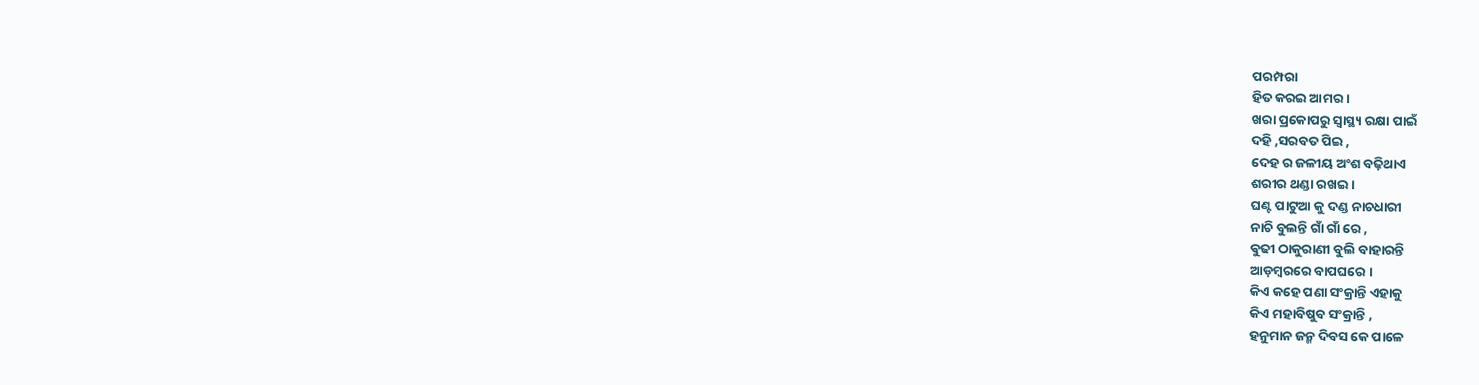ପରମ୍ପରା
ହିତ କରଇ ଆମର ।
ଖରା ପ୍ରକୋପରୁ ସ୍ବାସ୍ଥ୍ୟ ରକ୍ଷା ପାଇଁ
ଦହି ,ସରବତ ପିଇ ,
ଦେହ ର ଜଳୀୟ ଅଂଶ ବଢ଼ିଥାଏ
ଶରୀର ଥଣ୍ଡା ରଖଇ ।
ଘଣ୍ଟ ପାଟୁଆ କୁ ଦଣ୍ଡ ନାଚଧାରୀ
ନାଚି ବୁଲନ୍ତି ଗାଁ ଗାଁ ରେ ,
ଵୁଢୀ ଠାକୁରାଣୀ ବୁଲି ବାହାରନ୍ତି
ଆଡ଼ମ୍ବରରେ ବାପଘରେ ।
କିଏ କହେ ପଣା ସଂକ୍ରାନ୍ତି ଏହାକୁ
କିଏ ମହାବିଷୁବ ସଂକ୍ରାନ୍ତି ,
ହନୁମାନ ଜନ୍ମ ଦିବସ କେ ପାଳେ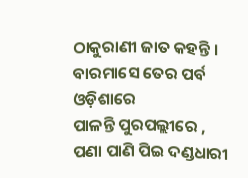ଠାକୁରାଣୀ ଜାତ କହନ୍ତି ।
ବାରମାସେ ତେର ପର୍ବ ଓଡ଼ିଶାରେ
ପାଳନ୍ତି ପୁରପଲ୍ଲୀରେ ,
ପଣା ପାଣି ପିଇ ଦଣ୍ଡଧାରୀ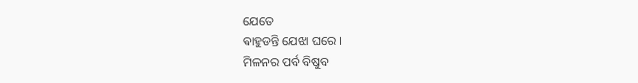ଯେତେ
ଵାହୁଡନ୍ତି ଯେଝା ଘରେ ।
ମିଳନର ପର୍ବ ବିଷୁବ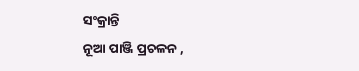ସଂକ୍ରାନ୍ତି
ନୂଆ ପାଞ୍ଜି ପ୍ରଚଳନ ,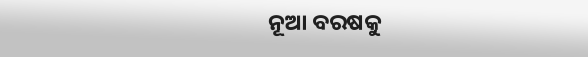ନୂଆ ବରଷକୁ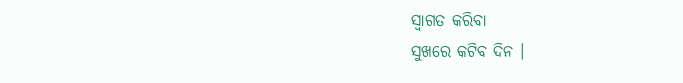ସ୍ବାଗତ କରିବା
ସୁଖରେ କଟିବ ଦିନ ।